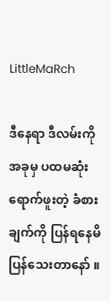LittleMaRch

ဒီနေရာ ဒီလမ်းကို အခုမှ ပထမဆုံး ရောက်ဖူးတဲ့ ခံစားချက်ကို ပြန်ရနေမိပြန်သေးတာနော် ။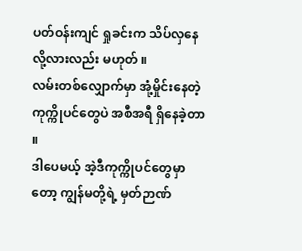ပတ်ဝန်းကျင် ရှုခင်းက သိပ်လှနေလို့လားလည်း မဟုတ် ။
လမ်းတစ်လျှောက်မှာ အုံ့မှိုင်းနေတဲ့ ကုက္ကိုပင်တွေပဲ အစီအရီ ရှိနေခဲ့တာ ။
ဒါပေမယ့် အဲ့ဒီကုက္ကိုပင်တွေမှာတော့ ကျွန်မတို့ရဲ့ မှတ်ဉာဏ်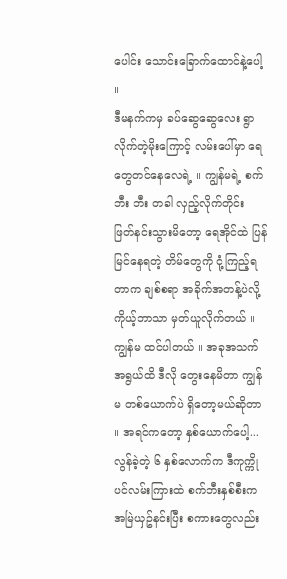ပေါင်း သောင်းခြောက်ထောင်နဲ့ပေါ့ ။
ဒီမနက်ကမှ ခပ်ဆွေဆွေလေး ရွာလိုက်တဲ့မိုးကြောင့် လမ်းပေါ်မှာ ရေတွေတင်နေလေရဲ့ ။ ကျွန်မရဲ့ စက်ဘီး ဘီး တခါ လှည့်လိုက်တိုင်း ဖြတ်နင်းသွားမိတော့ ရေအိုင်ထဲ ပြန်မြင်နေရတဲ့ တိမ်တွေကို ငုံ့ကြည့်ရတာက ချစ်စရာ အခိုက်အတန့်ပဲလို့ ကိုယ့်ဘာသာ မှတ်ယူလိုက်တယ် ။
ကျွန်မ ထင်ပါတယ် ။ အခုအသက်အရွယ်ထိ ဒီလို တွေးနေမိတာ ကျွန်မ တစ်ယောက်ပဲ ရှိတော့မယ်ဆိုတာ ။ အရင်ကတော့ နှစ်ယောက်ပေါ့...
လွန်ခဲ့တဲ့ ၆ နှစ်လောက်က ဒီကုက္ကိုပင်လမ်းကြားထဲ စက်ဘီးနှစ်စီးက အမြဲယှဥ်နင်းပြီး စကားတွေလည်း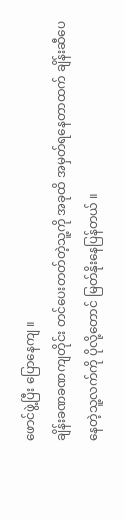ဖောင်ဖွဲ့ပြီး ပြောနေကျ ။
ချိန်းခဏခဏကျတိုင်း တင်ပေးတတ်တဲ့သူ့ကို အခုထိ အမှတ်ရနေတာထက် ချိန်းဆီပေနေတဲ့သူ့လက်ကို ပိုလို့တောင် မြတ်နိုးနေပြန်တယ် ။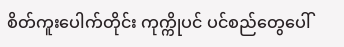စိတ်ကူးပေါက်တိုင်း ကုက္ကိုပင် ပင်စည်တွေပေါ်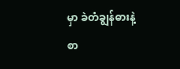မှာ ခဲတံချွန်ဓားနဲ့ စာ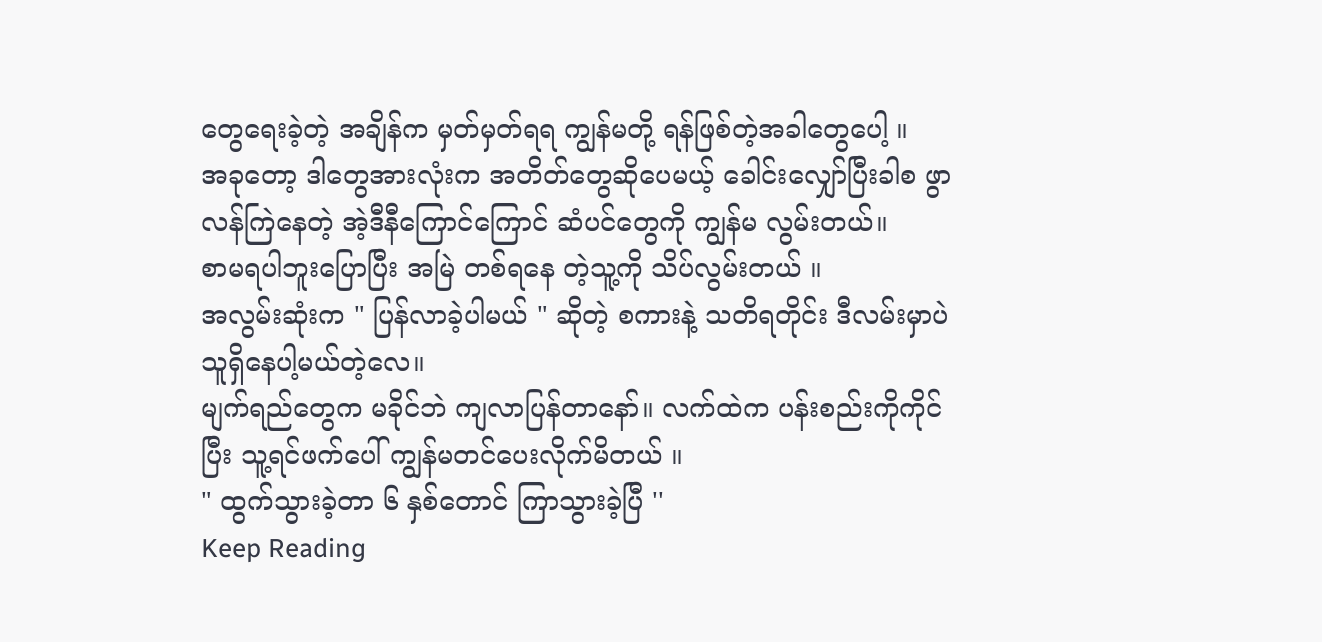တွေရေးခဲ့တဲ့ အချိန်က မှတ်မှတ်ရရ ကျွန်မတို့ ရန်ဖြစ်တဲ့အခါတွေပေါ့ ။
အခုတော့ ဒါတွေအားလုံးက အတိတ်တွေဆိုပေမယ့် ခေါင်းလျှော်ပြီးခါစ ဖွာလန်ကြဲနေတဲ့ အဲ့ဒီနီကြောင်ကြောင် ဆံပင်တွေကို ကျွန်မ လွမ်းတယ်။
စာမရပါဘူးပြောပြီး အမြဲ တစ်ရနေ တဲ့သူ့ကို သိပ်လွမ်းတယ် ။
အလွမ်းဆုံးက " ပြန်လာခဲ့ပါမယ် " ဆိုတဲ့ စကားနဲ့ သတိရတိုင်း ဒီလမ်းမှာပဲ သူရှိနေပါ့မယ်တဲ့လေ။
မျက်ရည်တွေက မခိုင်ဘဲ ကျလာပြန်တာနော်။ လက်ထဲက ပန်းစည်းကိုကိုင်ပြီး သူ့ရင်ဖက်ပေါ် ကျွန်မတင်ပေးလိုက်မိတယ် ။
" ထွက်သွားခဲ့တာ ၆ နှစ်တောင် ကြာသွားခဲ့ပြီ ''
Keep Reading